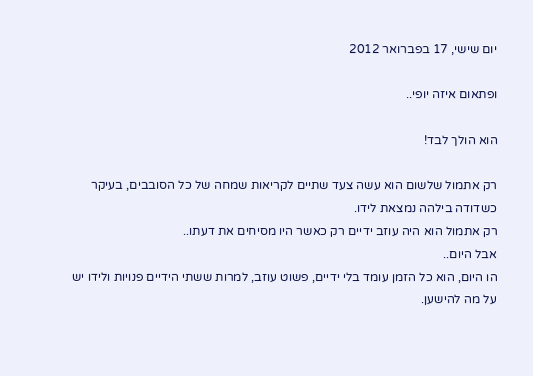יום שישי, 17 בפברואר 2012

ופתאום איזה יופי..

הוא הולך לבד!

רק אתמול שלשום הוא עשה צעד שתיים לקריאות שמחה של כל הסובבים, בעיקר כשדודה בילהה נמצאת לידו.
רק אתמול הוא היה עוזב ידיים רק כאשר היו מסיחים את דעתו..
אבל היום..
הו היום, הוא כל הזמן עומד בלי ידיים, פשוט עוזב, למרות ששתי הידיים פנויות ולידו יש על מה להישען.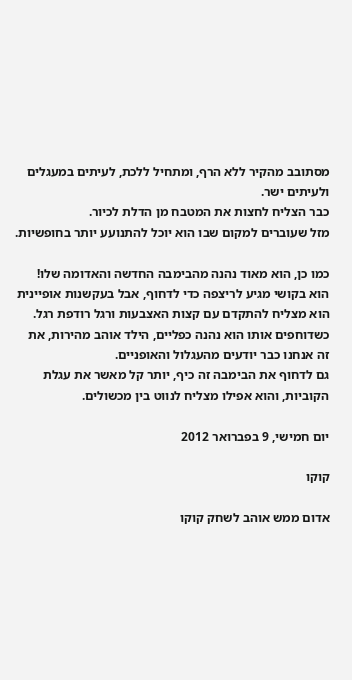מסתובב מהקיר ללא הרף, ומתחיל ללכת, לעיתים במעגלים ולעיתים ישר.
כבר הצליח לחצות את המטבח מן הדלת לכיור.
מזל שעוברים למקום שבו הוא יוכל להתנועע יותר בחופשיות.

כמו כן, הוא מאוד נהנה מהבימבה החדשה והאדומה שלו!
הוא בקושי מגיע לריצפה כדי לדחוף, אבל בעקשנות אופיינית הוא מצליח להתקדם עם קצות האצבעות ורגל רודפת רגל.
כשדוחפים אותו הוא נהנה כפליים, הילד אוהב מהירות, את זה אנחנו כבר יודעים מהעגלול והאופניים.
גם לדחוף את הבימבה זה כיף, יותר קל מאשר את עגלת הקוביות, והוא אפילו מצליח לנווט בין מכשולים.

יום חמישי, 9 בפברואר 2012

קוקו

אדום ממש אוהב לשחק קוקו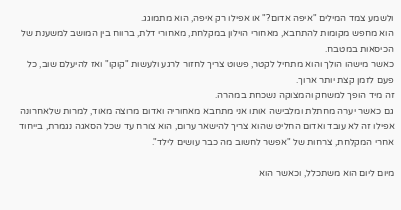ולשמע צמד המילים "איפה אדום?" או אפילו רק איפה, הוא מתמוגג.
הוא מחפש מקומות להתחבא, מאחורי הוילון במקלחת, מאחורי דלת, ברווח בין המושב למשענת של הכיסאות במטבח.
כאשר מישהו הולך והוא מתחיל לקטר, פשוט צריך לחזור לרגע ולעשות "קוקו" ואז להיעלם שוב, כל פעם לזמן קצת יותר ארוך.
זה מיד הופך למשחק והמצוקה נשכחת במהרה.
גם כאשר יערה מחתלת ומלבישה אותו אני מתחבא מאחוריה ואדום מרוצה מאוד, למרות שלאחרונה אפילו זה לא עובד ואדום החליט שהוא צריך להישאר ערום, הוא צורח עד שכל הסאגה נגמרת, בייחוד אחרי המקלחת, צרחות של "אפשר לחשוב מה כבר עושים לילד".

מיום ליום הוא משתכלל, וכאשר הוא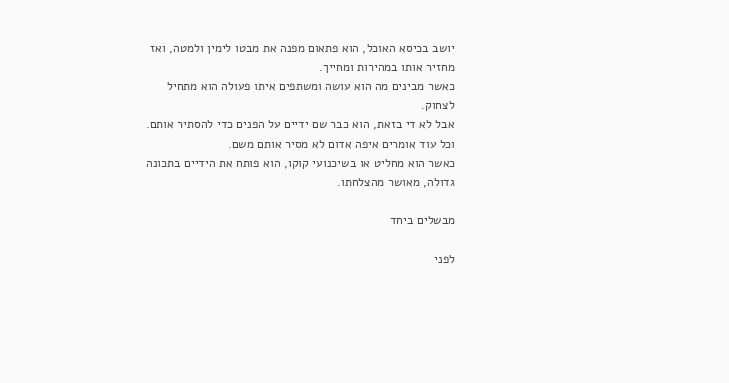יושב בכיסא האוכל, הוא פתאום מפנה את מבטו לימין ולמטה, ואז מחזיר אותו במהירות ומחייך.
כאשר מבינים מה הוא עושה ומשתפים איתו פעולה הוא מתחיל לצחוק.
אבל לא די בזאת, הוא כבר שם ידיים על הפנים כדי להסתיר אותם. וכל עוד אומרים איפה אדום לא מסיר אותם משם.
כאשר הוא מחליט או בשיכנועי קוקו, הוא פותח את הידיים בתכונה גדולה, מאושר מהצלחתו.

מבשלים ביחד

לפני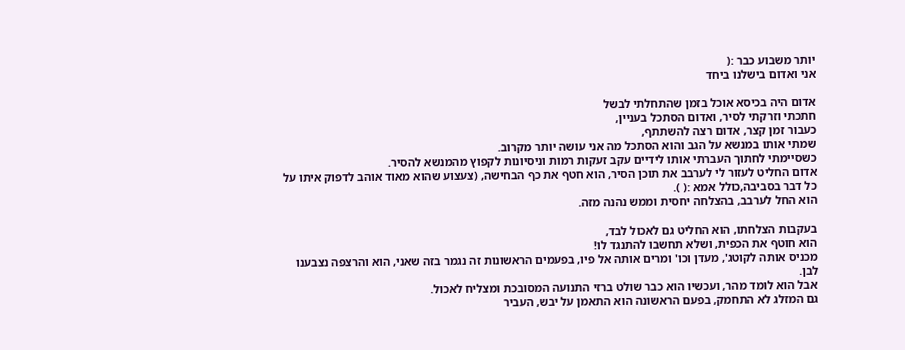יותר משבוע כבר :(
אני ואדום בישלנו ביחד

אדום היה בכיסא אוכל בזמן שהתחלתי לבשל
חתכתי וזרקתי לסיר, ואדום הסתכל בעניין,
כעבור זמן קצר, אדום רצה להשתתף,
שמתי אותו במנשא על הגב והוא הסתכל מה אני עושה יותר מקרוב.
כשסיימתי לחתוך העברתי אותו לידיים עקב זעקות רמות וניסיונות לקפוץ מהמנשא להסיר.
אדום החליט לעזור לי לערבב את תוכן הסיר, הוא חטף את כף הבחישה, (צעצוע שהוא מאוד אוהב לדפוק איתו על כל דבר בסביבה,כולל אמא :( ).
הוא החל לערבב, בהצלחה יחסית וממש נהנה מזה.

בעקבות הצלחתו, הוא החליט גם לאכול לבד,
הוא חוטף את הכפית, ושלא תחשבו להתנגד לו!
מכניס אותה לקוטג', מעדן וכו' ומרים אותה אל פיו, בפעמים הראשונות זה נגמר בזה שאני, הוא והרצפה נצבענו לבן.
אבל הוא לומד מהר, ועכשיו הוא כבר שולט ברזי התנועה המסובכת ומצליח לאכול.
גם המזלג לא התחמק, בפעם הראשונה הוא התאמן על יבש, העביר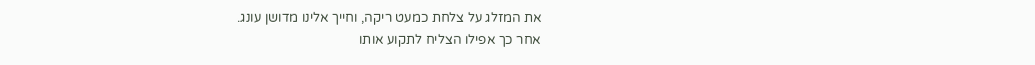את המזלג על צלחת כמעט ריקה, וחייך אלינו מדושן עונג.
אחר כך אפילו הצליח לתקוע אותו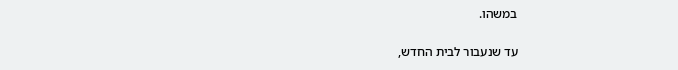במשהו.

עד שנעבור לבית החדש,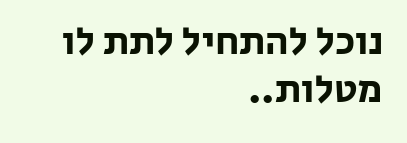נוכל להתחיל לתת לו מטלות..